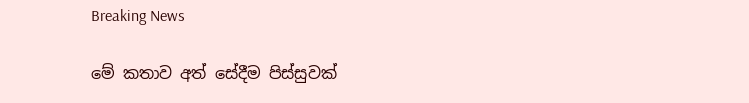Breaking News

මේ කතාව අත් සේදීම පිස්සුවක්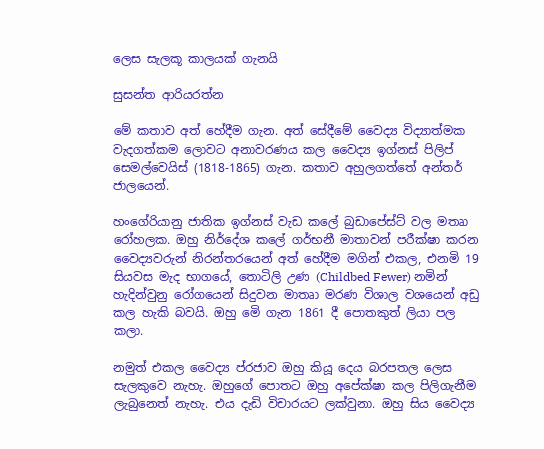ලෙස සැලකූ කාලයක් ගැනයි

සුසන්ත ආරියරත්න

මේ කතාව අත් හේදීම ගැන. අත් සේදීමේ වෛද්‍ය විද්‍යාත්මක වැදගත්කම ලොවට අනාවරණය කල වෛද්‍ය ඉග්නස් පිලිප් සෙමල්වෙයිස් (1818-1865) ගැන. කතාව අහුලගත්තේ අන්තර් ජාලයෙන්.

හංගේරියානු ජාතික ඉග්නස් වැඩ කලේ බුඩාපේස්ට් වල මතෘා රෝහලක. ඔහු නිර්දේශ කලේ ගර්භනී මාතාවන් පරීක්ෂා කරන වෛද්‍යවරුන් නිරන්තරයෙන් අත් හේදීම මගින් එකල, එනමි 19 සියවස මැද භාගයේ, තොටිලි උණ (Childbed Fewer) නමින් හැදින්වුනු රෝගයෙන් සිදුවන මාතෘා මරණ විශාල වශයෙන් අඩු කල හැකි බවයි. ඔහු මෙි ගැන 1861 දී පොතකුත් ලියා පල කලා.

නමුත් එකල වෛද්‍ය ප්රජාව ඔහු කියූ දෙය බරපතල ලෙස සැලකුවෙ නැහැ. ඔහුගේ පොතට ඔහු අපේක්ෂා කල පිලිගැනීම ලැබුනෙත් නැහැ. එය දැඩි විචාරයට ලක්වුනා. ඔහු සිය වෛද්‍ය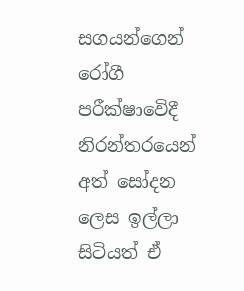සගයන්ගෙන් රෝගී පරීක්ෂාවෙිදී නිරන්තරයෙන් අත් සෝදන ලෙස ඉල්ලා සිටියත් ඒ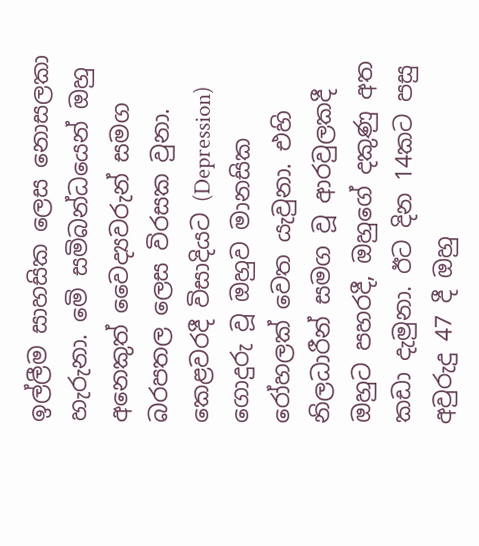ඉල්ලීම සාහසික ලෙස නොසලකා හැරුනා. මෙි සමිබන්ධයෙන් ඔහු අනෙකුත් වෛද්‍යවරුන් සමග බරපතල ලෙස විරසක වුනා. කෙළවරදී විසාදියට (Depression) ගොදුරු වූ ඔහුව මානසික රෝහලක් වෙත යැවුනා. එහි නිලධාරීන් සමග වූ ආරවුලකදී ඔහුට පහරදී, ඔහුගේ දකුණු අත කඩා දැමුනා. ඊට දින 14කට පසු අවුරුදු 47 දී ඔහු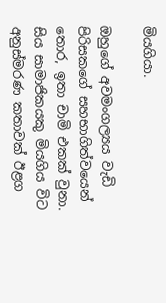මියගියා.

ඔහුගේ අවමංගල්‍යය වැඩි පිරිසකගේ සහභාගිත්වයෙන් තොර, ඉතා චාමි එකක් වුනා. සිය සාමාජිකයකු මියගිය විට අනුස්මරණ කතාවක් ඊළග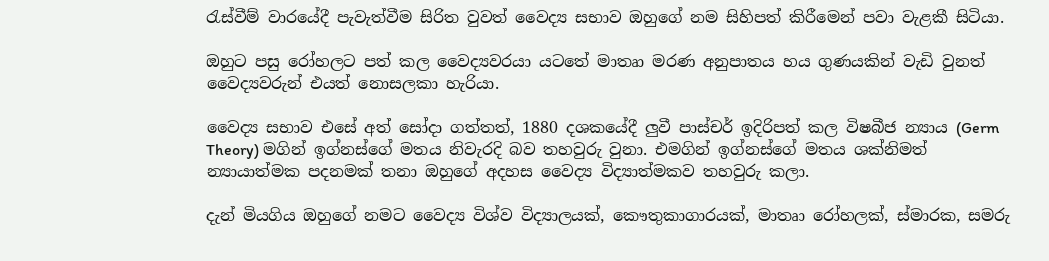රැස්වීම් වාරයේදී පැවැත්වීම සිරිත වුවත් වෛද්‍ය සභාව ඔහුගේ නම සිහිපත් කිරීමෙන් පවා වැළකී සිටියා.

ඔහුට පසු රෝහලට පත් කල වෛද්‍යවරයා යටතේ මාතෘා මරණ අනුපාතය හය ගුණයකින් වැඩි වුනත් වෛද්‍යවරුන් එයත් නොසලකා හැරියා.

වෛද්‍ය සභාව එසේ අත් සෝදා ගත්තත්, 1880 දශකයේදී ලුවී පාස්චර් ඉදිරිපත් කල විෂබීජ න්‍යාය (Germ Theory) මගින් ඉග්නස්ගේ මතය නිවැරදි බව තහවුරු වුනා. එමගින් ඉග්නස්ගේ මතය ශක්නිමත් න්‍යායාත්මක පදනමක් තනා ඔහුගේ අදහස වෛද්‍ය විද්‍යාත්මකව තහවුරු කලා.

දැන් මියගිය ඔහුගේ නමට වෛද්‍ය විශ්ව විද්‍යාලයක්, කෞතුකාගාරයක්, මාතෘා රෝහලක්, ස්මාරක, සමරු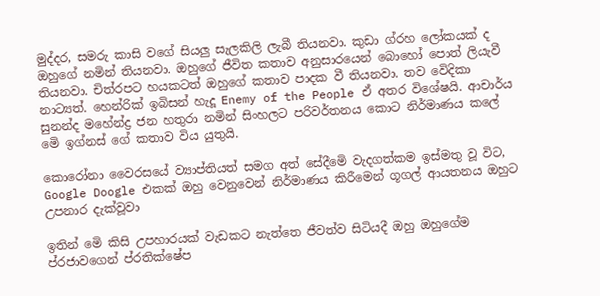මුද්දර, සමරු කාසි වගේ සියලු සැලකිලි ලැබී තියනවා. කුඩා ග්රහ ලෝකයක් ද ඔහුගේ නමින් තියනවා. ඔහුගේ ජීවිත කතාව අනුසාරයෙන් බොහෝ පොත් ලියැවී තියනවා. චිත්රපට හයකටත් ඔහුගේ කතාව පාදක වී තියනවා. තව වෙිදිකා නාට්‍යත්. හෙන්රික් ඉබිසන් හැදූ Enemy of the People ඒ අතර විශේෂයි. ආචාර්ය සුනන්ද මහේන්ද්‍ර ජන හතුරා නමින් සිංහලට පරිවර්තනය කොට නිර්මාණය කලේ මෙි ඉග්නස් ගේ කතාව විය යුතුයි.

කොරෝනා වෛරසයේ ව්‍යාප්තියත් සමග අත් සේදීමෙි වැදගත්කම ඉස්මතු වූ විට, Google Doogle එකක් ඔහු වෙනුවෙන් නිර්මාණය කිරීමෙන් ගූගල් ආයතනය ඔහුට උපනාර දැක්වූවා

ඉතින් මෙි කිසි උපහාරයක් වැඩකට නැත්තෙ ජීවත්ව සිටියදී ඔහු ඔහුගේම ප්රජාවගෙන් ප්රතික්ෂේප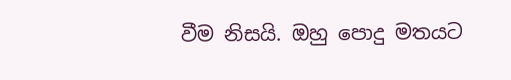වීම නිසයි. ඔහු පොදු මතයට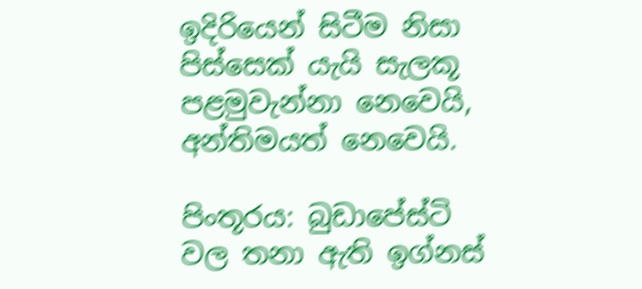ඉදිරියෙන් සිටීම නිසා පිස්සෙක් යැයි සැලකූ පළමුවැන්නා නෙවෙයි, අන්තිමයත් නෙවෙයි.

පිංතූරය: බුඩාපේස්ටි වල තනා ඇති ඉග්නස්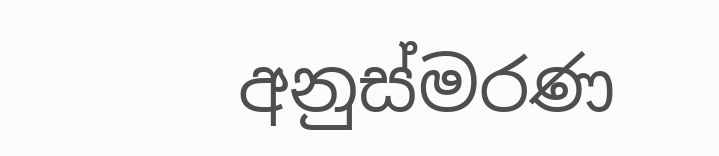අනුස්මරණ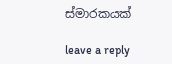ස්මාරකයක්

leave a reply